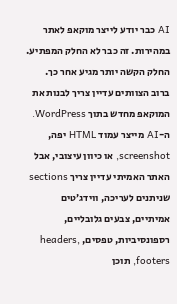AI כבר יודע לייצר מוקאפ לאתר במהירות. זה כבר לא החלק המפתיע.
החלק הקשה יותר מגיע אחר כך.
ברוב הצוותים עדיין צריך לבנות את המוקאפ מחדש בתוך WordPress. ה-AI מייצר עמוד HTML יפה, screenshot, או כיוון עיצובי, אבל האתר האמיתי עדיין צריך sections שניתנים לעריכה, ווידג׳טים אמיתיים, צבעים גלובליים, רספונסיביות, טפסים, headers, footers, תוכן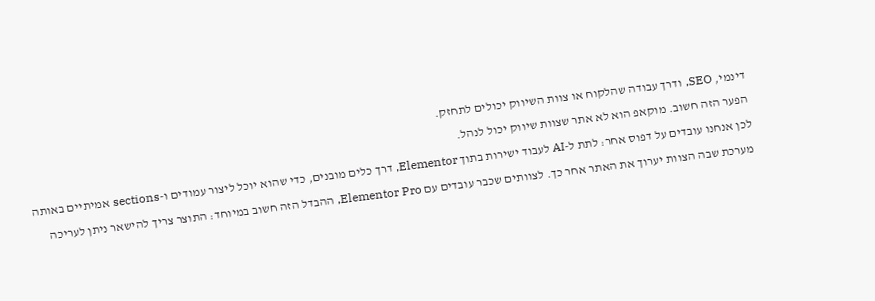דינמי, SEO, ודרך עבודה שהלקוח או צוות השיווק יכולים לתחזק.
הפער הזה חשוב. מוקאפ הוא לא אתר שצוות שיווק יכול לנהל.
לכן אנחנו עובדים על דפוס אחר: לתת ל-AI לעבוד ישירות בתוך Elementor, דרך כלים מובנים, כדי שהוא יוכל ליצור עמודים ו-sections אמיתיים באותה מערכת שבה הצוות יערוך את האתר אחר כך. לצוותים שכבר עובדים עם Elementor Pro, ההבדל הזה חשוב במיוחד: התוצר צריך להישאר ניתן לעריכה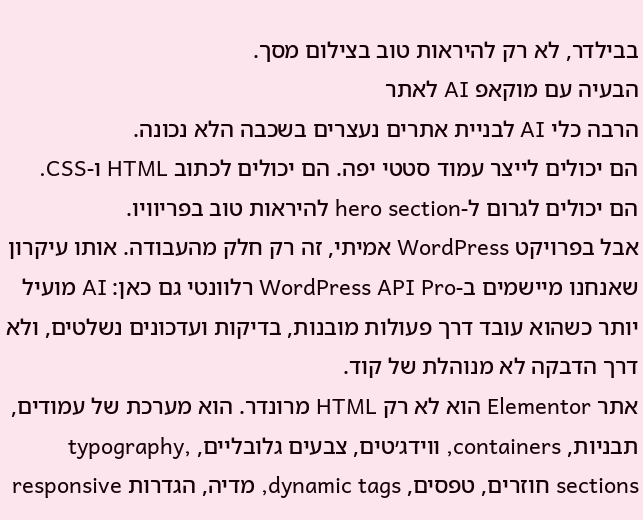בבילדר, לא רק להיראות טוב בצילום מסך.
הבעיה עם מוקאפ AI לאתר
הרבה כלי AI לבניית אתרים נעצרים בשכבה הלא נכונה.
הם יכולים לייצר עמוד סטטי יפה. הם יכולים לכתוב HTML ו-CSS. הם יכולים לגרום ל-hero section להיראות טוב בפריוויו.
אבל בפרויקט WordPress אמיתי, זה רק חלק מהעבודה. אותו עיקרון שאנחנו מיישמים ב-WordPress API Pro רלוונטי גם כאן: AI מועיל יותר כשהוא עובד דרך פעולות מובנות, בדיקות ועדכונים נשלטים, ולא דרך הדבקה לא מנוהלת של קוד.
אתר Elementor הוא לא רק HTML מרונדר. הוא מערכת של עמודים, תבניות, containers, ווידג׳טים, צבעים גלובליים, typography, sections חוזרים, טפסים, dynamic tags, מדיה, הגדרות responsive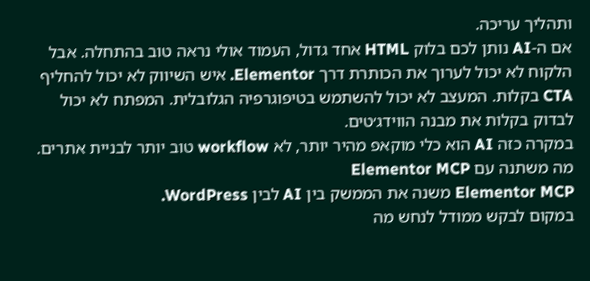ותהליך עריכה.
אם ה-AI נותן לכם בלוק HTML אחד גדול, העמוד אולי נראה טוב בהתחלה. אבל הלקוח לא יכול לערוך את הכותרת דרך Elementor. איש השיווק לא יכול להחליף CTA בקלות. המעצב לא יכול להשתמש בטיפוגרפיה הגלובלית. המפתח לא יכול לבדוק בקלות את מבנה הווידג׳טים.
במקרה כזה AI הוא כלי מוקאפ מהיר יותר, לא workflow טוב יותר לבניית אתרים.
מה משתנה עם Elementor MCP
Elementor MCP משנה את הממשק בין AI לבין WordPress.
במקום לבקש ממודל לנחש מה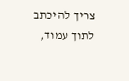צריך להיכתב לתוך עמוד,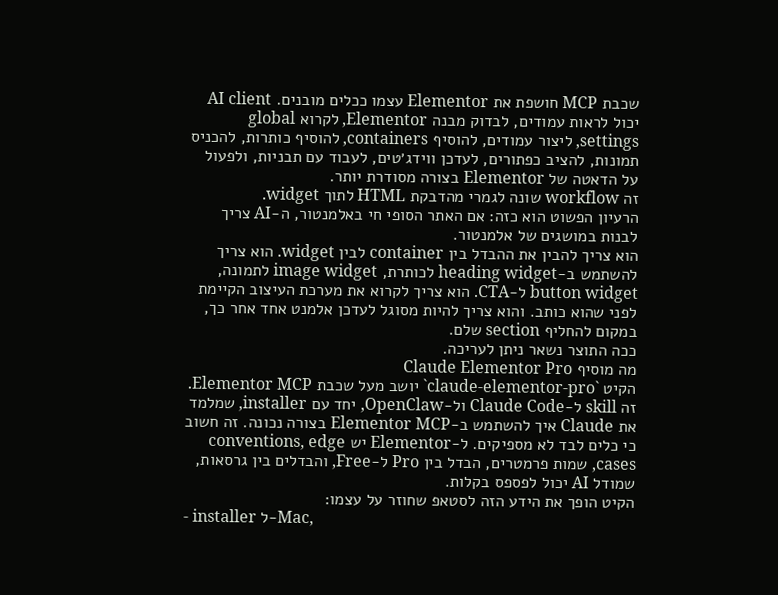שכבת MCP חושפת את Elementor עצמו ככלים מובנים. AI client יכול לראות עמודים, לבדוק מבנה Elementor, לקרוא global settings, ליצור עמודים, להוסיף containers, להוסיף כותרות, להכניס תמונות, להציב כפתורים, לעדכן ווידג׳טים, לעבוד עם תבניות, ולפעול על הדאטה של Elementor בצורה מסודרת יותר.
זה workflow שונה לגמרי מהדבקת HTML לתוך widget.
הרעיון הפשוט הוא כזה: אם האתר הסופי חי באלמנטור, ה-AI צריך לבנות במושגים של אלמנטור.
הוא צריך להבין את ההבדל בין container לבין widget. הוא צריך להשתמש ב-heading widget לכותרת, image widget לתמונה, button widget ל-CTA. הוא צריך לקרוא את מערכת העיצוב הקיימת לפני שהוא כותב. והוא צריך להיות מסוגל לעדכן אלמנט אחד אחר כך, במקום להחליף section שלם.
ככה התוצר נשאר ניתן לעריכה.
מה מוסיף Claude Elementor Pro
הקיט `claude-elementor-pro` יושב מעל שכבת Elementor MCP.
זה skill ל-Claude Code ול-OpenClaw, יחד עם installer, שמלמד את Claude איך להשתמש ב-Elementor MCP בצורה נכונה. זה חשוב כי כלים לבד לא מספיקים. ל-Elementor יש conventions, edge cases, שמות פרמטרים, הבדל בין Pro ל-Free, והבדלים בין גרסאות, שמודל AI יכול לפספס בקלות.
הקיט הופך את הידע הזה לסטאפ שחוזר על עצמו:
- installer ל-Mac,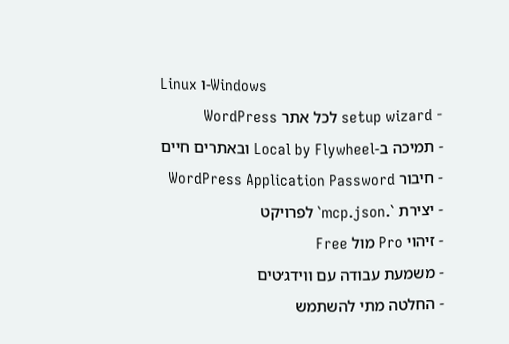Linux ו-Windows
- setup wizard לכל אתר WordPress
- תמיכה ב-Local by Flywheel ובאתרים חיים
- חיבור WordPress Application Password
- יצירת `.mcp.json` לפרויקט
- זיהוי Pro מול Free
- משמעת עבודה עם ווידג׳טים
- החלטה מתי להשתמש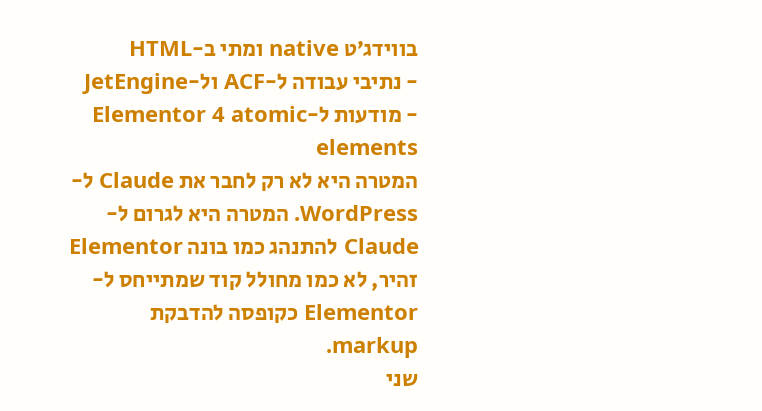בווידג׳ט native ומתי ב-HTML
- נתיבי עבודה ל-ACF ול-JetEngine
- מודעות ל-Elementor 4 atomic elements
המטרה היא לא רק לחבר את Claude ל-WordPress. המטרה היא לגרום ל-Claude להתנהג כמו בונה Elementor זהיר, לא כמו מחולל קוד שמתייחס ל-Elementor כקופסה להדבקת markup.
שני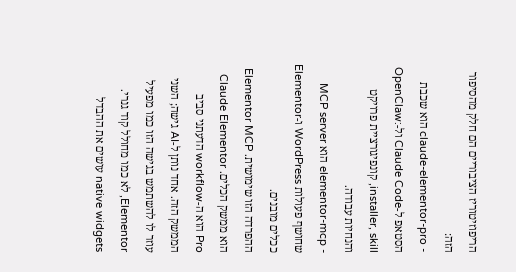הריפוזיטוריז הציבוריים הם חלק מהסיפור הזה:
- claude-elementor-pro הוא שכבת הסטאפ ל-Claude Code ול-OpenClaw: installer, skill, קונפיגורציית פרויקט והנחיות עבודה.
- elementor-mcp הוא MCP server שחושף פעולות WordPress ו-Elementor ככלים מובנים.
ההפרדה הזו שימושית. Elementor MCP הוא ממשק הכלים. Claude Elementor Pro הוא ה-workflow הדעתני סביב הממשק הזה. אחד נותן ל-AI גישה; השני עוזר לו להשתמש בגישה הזו כמו מפעיל Elementor, לא כמו מחולל קוד גנרי.
native widgets עושים את ההבדל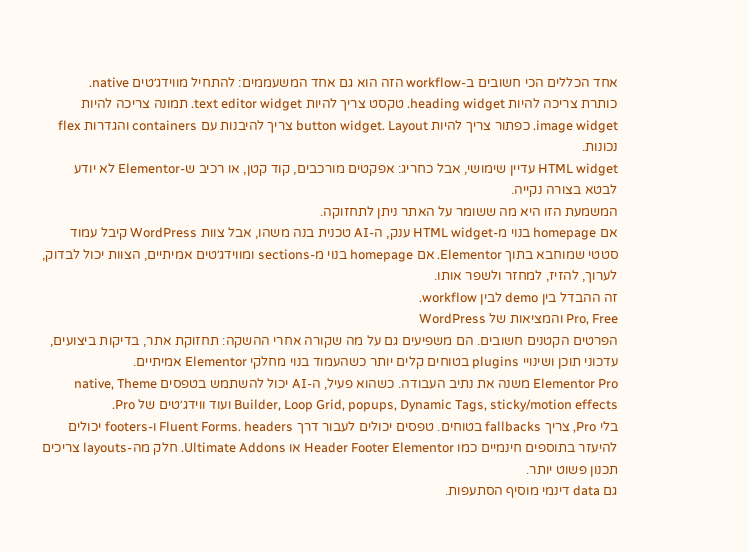אחד הכללים הכי חשובים ב-workflow הזה הוא גם אחד המשעממים: להתחיל מווידג׳טים native.
כותרת צריכה להיות heading widget. טקסט צריך להיות text editor widget. תמונה צריכה להיות image widget. כפתור צריך להיות button widget. Layout צריך להיבנות עם containers והגדרות flex נכונות.
HTML widget עדיין שימושי, אבל כחריג: אפקטים מורכבים, קוד קטן, או רכיב ש-Elementor לא יודע לבטא בצורה נקייה.
המשמעת הזו היא מה ששומר על האתר ניתן לתחזוקה.
אם homepage בנוי מ-HTML widget ענק, ה-AI טכנית בנה משהו, אבל צוות WordPress קיבל עמוד סטטי שמוחבא בתוך Elementor. אם homepage בנוי מ-sections ומווידג׳טים אמיתיים, הצוות יכול לבדוק, לערוך, להזיז, למחזר ולשפר אותו.
זה ההבדל בין demo לבין workflow.
Pro, Free והמציאות של WordPress
הפרטים הקטנים חשובים. הם משפיעים גם על מה שקורה אחרי ההשקה: תחזוקת אתר, בדיקות ביצועים, עדכוני תוכן ושינויי plugins בטוחים קלים יותר כשהעמוד בנוי מחלקי Elementor אמיתיים.
Elementor Pro משנה את נתיב העבודה. כשהוא פעיל, ה-AI יכול להשתמש בטפסים native, Theme Builder, Loop Grid, popups, Dynamic Tags, sticky/motion effects ועוד ווידג׳טים של Pro.
בלי Pro, צריך fallbacks בטוחים. טפסים יכולים לעבור דרך Fluent Forms. headers ו-footers יכולים להיעזר בתוספים חינמיים כמו Header Footer Elementor או Ultimate Addons. חלק מה-layouts צריכים תכנון פשוט יותר.
גם data דינמי מוסיף הסתעפות.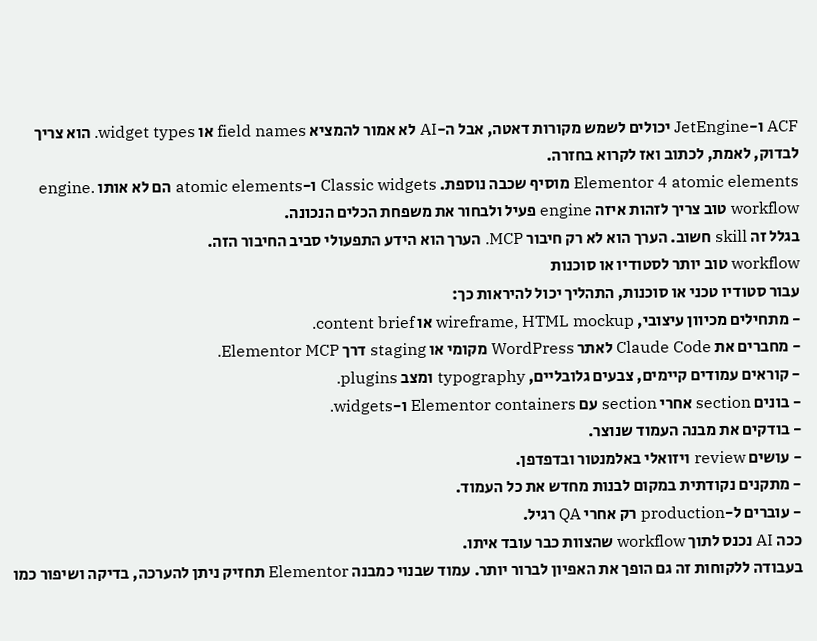ACF ו-JetEngine יכולים לשמש מקורות דאטה, אבל ה-AI לא אמור להמציא field names או widget types. הוא צריך לבדוק, לאמת, לכתוב ואז לקרוא בחזרה.
Elementor 4 atomic elements מוסיף שכבה נוספת. Classic widgets ו-atomic elements הם לא אותו engine. workflow טוב צריך לזהות איזה engine פעיל ולבחור את משפחת הכלים הנכונה.
בגלל זה skill חשוב. הערך הוא לא רק חיבור MCP. הערך הוא הידע התפעולי סביב החיבור הזה.
workflow טוב יותר לסטודיו או סוכנות
עבור סטודיו טכני או סוכנות, התהליך יכול להיראות כך:
- מתחילים מכיוון עיצובי, wireframe, HTML mockup או content brief.
- מחברים את Claude Code לאתר WordPress מקומי או staging דרך Elementor MCP.
- קוראים עמודים קיימים, צבעים גלובליים, typography ומצב plugins.
- בונים section אחרי section עם Elementor containers ו-widgets.
- בודקים את מבנה העמוד שנוצר.
- עושים review ויזואלי באלמנטור ובדפדפן.
- מתקנים נקודתית במקום לבנות מחדש את כל העמוד.
- עוברים ל-production רק אחרי QA רגיל.
ככה AI נכנס לתוך workflow שהצוות כבר עובד איתו.
בעבודה ללקוחות זה גם הופך את האפיון לברור יותר. עמוד שבנוי כמבנה Elementor תחזיק ניתן להערכה, בדיקה ושיפור כמו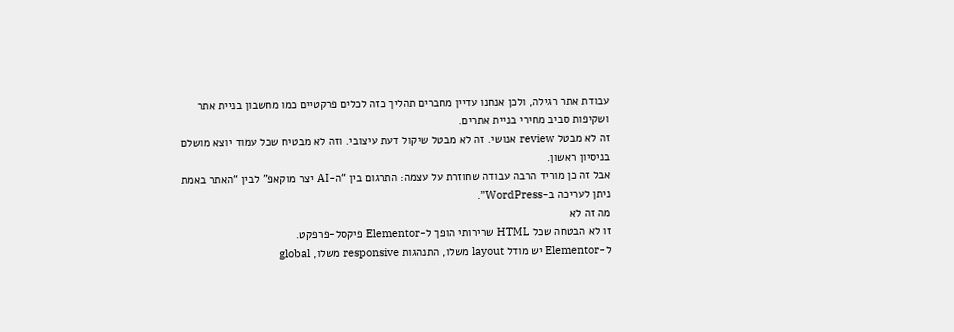עבודת אתר רגילה, ולכן אנחנו עדיין מחברים תהליך כזה לכלים פרקטיים כמו מחשבון בניית אתר ושקיפות סביב מחירי בניית אתרים.
זה לא מבטל review אנושי. זה לא מבטל שיקול דעת עיצובי. וזה לא מבטיח שכל עמוד יוצא מושלם בניסיון ראשון.
אבל זה כן מוריד הרבה עבודה שחוזרת על עצמה: התרגום בין “ה-AI יצר מוקאפ” לבין “האתר באמת ניתן לעריכה ב-WordPress”.
מה זה לא
זו לא הבטחה שכל HTML שרירותי הופך ל-Elementor פיקסל-פרפקט.
ל-Elementor יש מודל layout משלו, התנהגות responsive משלו, global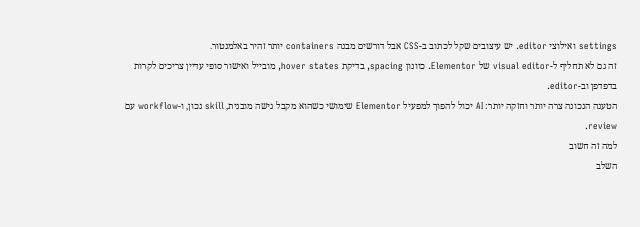settings ואילוצי editor. יש עיצובים שקל לכתוב ב-CSS אבל דורשים מבנה containers יותר זהיר באלמנטור.
זה גם לא תחליף ל-visual editor של Elementor. כוונון spacing, בדיקת hover states, מובייל ואישור סופי עדיין צריכים לקרות בדפדפן וב-editor.
הטענה הנכונה צרה יותר וחזקה יותר: AI יכול להפוך למפעיל Elementor שימושי כשהוא מקבל גישה מובנית, skill נכון, ו-workflow עם review.
למה זה חשוב
השלב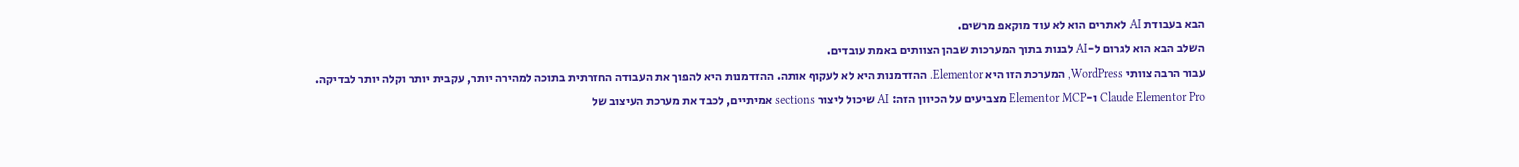הבא בעבודת AI לאתרים הוא לא עוד מוקאפ מרשים.
השלב הבא הוא לגרום ל-AI לבנות בתוך המערכות שבהן הצוותים באמת עובדים.
עבור הרבה צוותי WordPress, המערכת הזו היא Elementor. ההזדמנות היא לא לעקוף אותה. ההזדמנות היא להפוך את העבודה החזרתית בתוכה למהירה יותר, עקבית יותר וקלה יותר לבדיקה.
Claude Elementor Pro ו-Elementor MCP מצביעים על הכיוון הזה: AI שיכול ליצור sections אמיתיים, לכבד את מערכת העיצוב של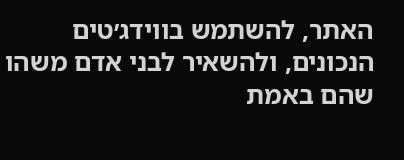האתר, להשתמש בווידג׳טים הנכונים, ולהשאיר לבני אדם משהו שהם באמת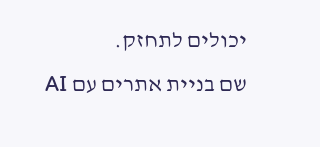יכולים לתחזק.
שם בניית אתרים עם AI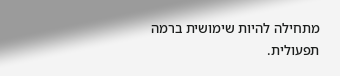מתחילה להיות שימושית ברמה תפעולית.